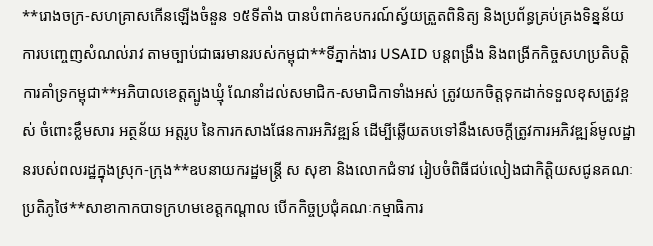**រោងចក្រ-សហគ្រាសកើនឡើងចំនួន ១៥ទីតាំង បានបំពាក់ឧបករណ៍ស្វ័យត្រួតពិនិត្យ និងប្រព័ន្ធគ្រប់គ្រងទិន្នន័យការបញ្ចេញសំណល់រាវ តាមច្បាប់ជាធរមានរបស់កម្ពុជា**ទីភ្នាក់ងារ USAID បន្តពង្រឹង និងពង្រីកកិច្ចសហប្រតិបត្តិការគាំទ្រកម្ពុជា**អភិបាលខេត្តត្បូងឃ្មុំ ណែនាំដល់សមាជិក-សមាជិកាទាំងអស់ ត្រូវយកចិត្តទុកដាក់ទទួលខុសត្រូវខ្ពស់ ចំពោះខ្លឹមសារ អត្ថន័យ អត្តរូប នៃការកសាងផែនការអភិវឌ្ឍន៍ ដើម្បីឆ្លើយតបទៅនឹងសេចក្តីត្រូវការអភិវឌ្ឍន៍មូលដ្ឋានរបស់ពលរដ្ឋក្នុងស្រុក-ក្រុង**ឧបនាយករដ្ឋមន្ត្រី ស សុខា និងលោកជំទាវ រៀបចំពិធីជប់លៀងជាកិត្តិយសជូនគណៈប្រតិភូថៃ**សាខាកាកបាទក្រហមខេត្តកណ្ដាល បើកកិច្ចប្រជុំគណៈកម្មាធិការ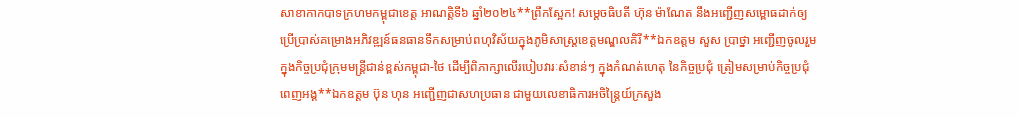សាខាកាកបាទក្រហមកម្ពុជាខេត្ត អាណត្តិទី៦ ឆ្នាំ២០២៤**ព្រឹកស្អែក! សម្តេចធិបតី ហ៊ុន ម៉ាណែត នឹងអញ្ជើញសម្ពោធដាក់ឲ្យប្រើប្រាស់គម្រោងអភិវឌ្ឍន៍ធនធានទឹកសម្រាប់ពហុវិស័យក្នុងភូមិសាស្ត្រខេត្តមណ្ឌលគិរី**ឯកឧត្តម សួស ប្រាថ្នា អញ្ជើញចូលរួមក្នុងកិច្ចប្រជុំក្រុមមន្ត្រីជាន់ខ្ពស់កម្ពុជា-ថៃ ដើម្បីពិភាក្សាលើរបៀបវារៈសំខាន់ៗ ក្នុងកំណត់ហេតុ នៃកិច្ចប្រជុំ ត្រៀមសម្រាប់កិច្ចប្រជុំពេញអង្គ**ឯកឧត្តម ប៊ុន ហុន អញ្ជើញជាសហប្រធាន ជាមួយលេខាធិការអចិន្ត្រៃយ៍ក្រសួង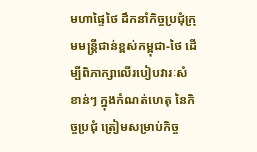មហាផ្ទៃថៃ ដឹកនាំកិច្ចប្រជុំក្រុមមន្ត្រីជាន់ខ្ពស់កម្ពុជា-ថៃ ដើម្បីពិភាក្សាលើរបៀបវារៈសំខាន់ៗ ក្នុងកំណត់ហេតុ នៃកិច្ចប្រជុំ ត្រៀមសម្រាប់កិច្ច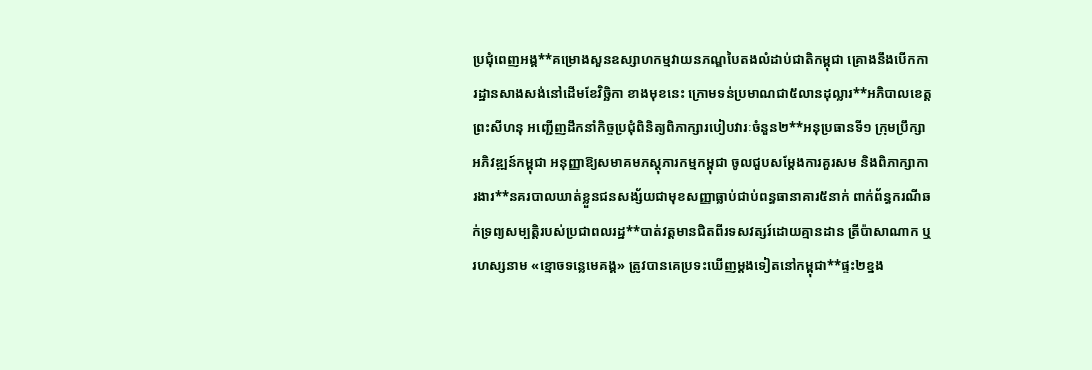ប្រជុំពេញអង្គ**គម្រោងសួនឧស្សាហកម្មវាយនភណ្ឌបៃតងលំដាប់ជាតិកម្ពុជា គ្រោងនឹងបើកការដ្ឋានសាងសង់នៅដើមខែវិច្ឆិកា ខាងមុខនេះ ក្រោមទន់ប្រមាណជា៥លានដុល្លារ**អភិបាលខេត្តព្រះសីហនុ អញ្ជើញដឹកនាំកិច្ចប្រជុំពិនិត្យពិភាក្សារបៀបវារៈចំនួន២**អនុប្រធានទី១ ក្រុមប្រឹក្សាអភិវឌ្ឍន៍កម្ពុជា អនុញ្ញាឱ្យសមាគមភស្តុភារកម្មកម្ពុជា ចូលជួបសម្ដែងការគួរសម និងពិភាក្សាការងារ**នគរបាលឃាត់ខ្លួនជនសង្ស័យជាមុខសញ្ញាធ្លាប់ជាប់ពន្ធធានាគារ៥នាក់ ពាក់ព័ន្ធករណីឆក់ទ្រព្យសម្បត្តិរបស់ប្រជាពលរដ្ឋ**បាត់វត្តមានជិតពីរទសវត្សរ៍ដោយគ្មានដាន ត្រីប៉ាសាណាក ឬរហស្សនាម «ខ្មោចទន្លេមេគង្គ» ត្រូវបានគេប្រទះឃើញម្តងទៀតនៅកម្ពុជា**ផ្ទះ២ខ្នង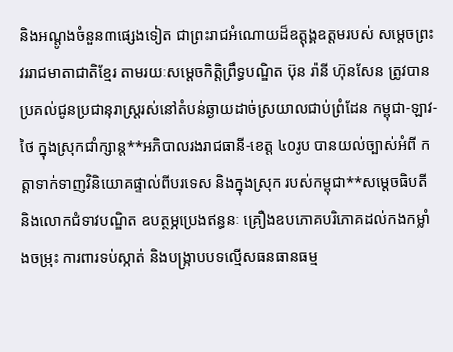និងអណ្តូងចំនួន៣ផ្សេងទៀត ជាព្រះរាជអំណោយដ៏ឧត្តុង្គឧត្តមរបស់ សម្តេចព្រះវររាជមាតាជាតិខ្មែរ តាមរយៈសម្តេចកិត្តិព្រឹទ្ធបណ្ឌិត ប៊ុន រ៉ានី ហ៊ុនសែន ត្រូវបានប្រគល់ជូនប្រជានុរាស្ត្ររស់នៅតំបន់ឆ្ងាយដាច់ស្រយាលជាប់ព្រំដែន កម្ពុជា-ឡាវ-ថៃ ក្នុងស្រុកជាំក្សាន្ត**អភិបាលរងរាជធានី-ខេត្ត ៤០រូប បានយល់ច្បាស់អំពី កត្តាទាក់ទាញវិនិយោគផ្ទាល់ពីបរទេស និងក្នុងស្រុក របស់កម្ពុជា**សម្ដេចធិបតី និងលោកជំទាវបណ្ឌិត ឧបត្ថម្ភប្រេងឥន្ធនៈ គ្រឿងឧបភោគបរិភោគដល់កងកម្លាំងចម្រុះ ការពារទប់ស្កាត់ និងបង្ក្រាបបទល្មើសធនធានធម្ម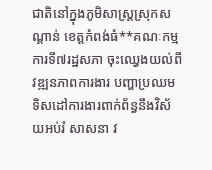ជាតិនៅក្នុងភូមិសាស្ត្រស្រុកសណ្ដាន់ ខេត្តកំពង់ធំ**គណៈកម្មការទី៧រដ្ឋសភា ចុះឈ្វេងយល់ពីវឌ្ឍនភាពការងារ បញ្ហាប្រឈម ទិសដៅការងារពាក់ព័ន្ធនឹងវិស័យអប់រំ សាសនា វ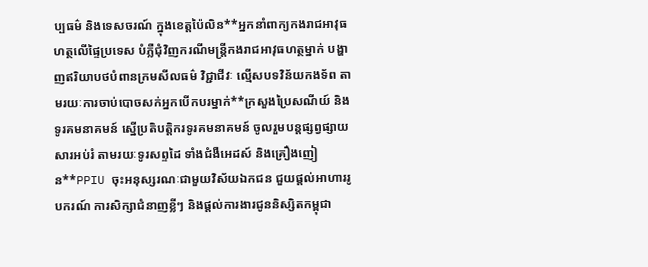ប្បធម៌ និងទេសចរណ៍ ក្នុងខេត្តប៉ៃលិន**អ្នកនាំពាក្យកងរាជអាវុធហត្ថលើផ្ទៃប្រទេស បំភ្លឺជុំវិញករណីមន្ត្រីកងរាជអាវុធហត្ថម្នាក់ បង្ហាញឥរិយាបថបំពានក្រមសីលធម៌ វិជ្ជាជីវៈ ល្មើសបទវិន័យកងទ័ព តាមរយៈការចាប់បោចសក់អ្នកបើកបរម្នាក់**ក្រសួងប្រៃសណីយ៍ និងទូរគមនាគមន៍ ស្នើប្រតិបត្តិករទូរគមនាគមន៍ ចូលរួមបន្តផ្សព្វផ្សាយសារអប់រំ តាមរយៈទូរសព្ទដៃ ទាំងជំងឺអេដស៍ និងគ្រឿងញៀន**PPIU ចុះអនុស្សរណៈជាមួយវិស័យឯកជន ជួយផ្ដល់អាហាររូបករណ៍ ការសិក្សាជំនាញខ្លីៗ និងផ្ដល់ការងារជូននិស្សិតកម្ពុជា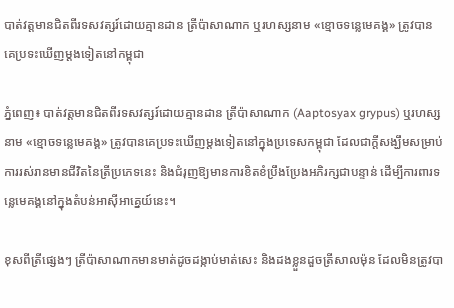បាត់វត្តមានជិតពីរទសវត្សរ៍ដោយគ្មានដាន ត្រីប៉ាសាណាក ឬរហស្សនាម «ខ្មោចទន្លេមេគង្គ» ត្រូវបានគេប្រទះឃើញម្តងទៀតនៅកម្ពុជា

ភ្នំពេញ៖ បាត់វត្តមានជិតពីរទសវត្សរ៍ដោយគ្មានដាន ត្រីប៉ាសាណាក (Aaptosyax grypus) ឬរហស្សនាម «ខ្មោចទន្លេមេគង្គ» ត្រូវបានគេប្រទះឃើញម្តងទៀតនៅក្នុងប្រទេសកម្ពុជា ដែលជាក្តីសង្ឃឹមសម្រាប់ការរស់រានមានជីវិតនៃត្រីប្រភេទនេះ និងជំរុញឱ្យមានការខិតខំប្រឹងប្រែងអភិរក្សជាបន្ទាន់ ដើម្បីការពារទន្លេមេគង្គនៅក្នុងតំបន់អាស៊ីអាគ្នេយ៍នេះ។

ខុសពីត្រីផ្សេងៗ ត្រីប៉ាសាណាកមានមាត់ដូចដង្កាប់មាត់សេះ និងដងខ្លួនដួចត្រីសាលម៉ុន ដែលមិនត្រូវបា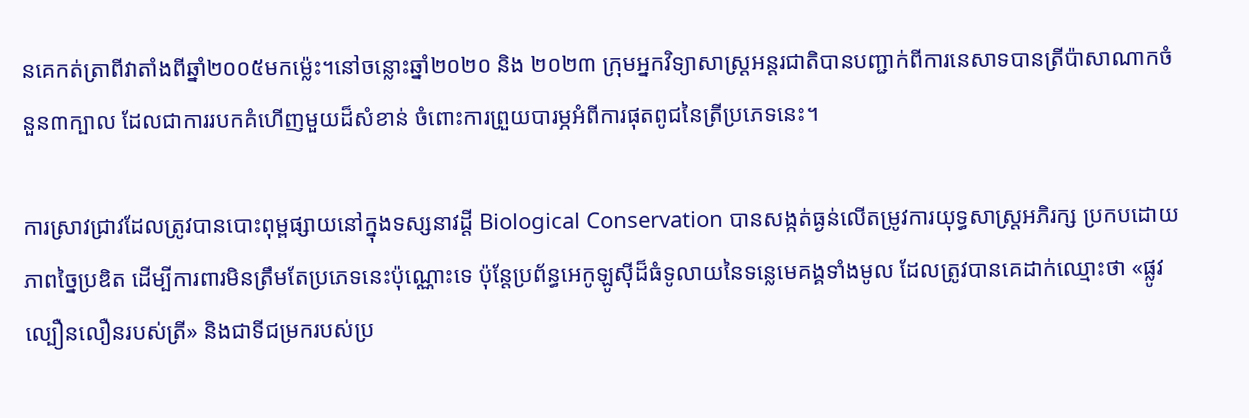នគេកត់ត្រាពីវាតាំងពីឆ្នាំ២០០៥មកម៉្លេះ។នៅចន្លោះឆ្នាំ២០២០ និង ២០២៣ ក្រុមអ្នកវិទ្យាសាស្ត្រអន្តរជាតិបានបញ្ជាក់ពីការនេសាទបានត្រីប៉ាសាណាកចំនួន៣ក្បាល ដែលជាការរបកគំហើញមួយដ៏សំខាន់ ចំពោះការព្រួយបារម្ភអំពីការផុតពូជនៃត្រីប្រភេទនេះ។

ការស្រាវជ្រាវដែលត្រូវបានបោះពុម្ពផ្សាយនៅក្នុងទស្សនាវដ្តី Biological Conservation បានសង្កត់ធ្ងន់លើតម្រូវការយុទ្ធសាស្រ្តអភិរក្ស ប្រកបដោយភាពច្នៃប្រឌិត ដើម្បីការពារមិនត្រឹមតែប្រភេទនេះប៉ុណ្ណោះទេ ប៉ុន្តែប្រព័ន្ធអេកូឡូស៊ីដ៏ធំទូលាយនៃទន្លេមេគង្គទាំងមូល ដែលត្រូវបានគេដាក់ឈ្មោះថា «ផ្លូវល្បឿនលឿនរបស់ត្រី» និងជាទីជម្រករបស់ប្រ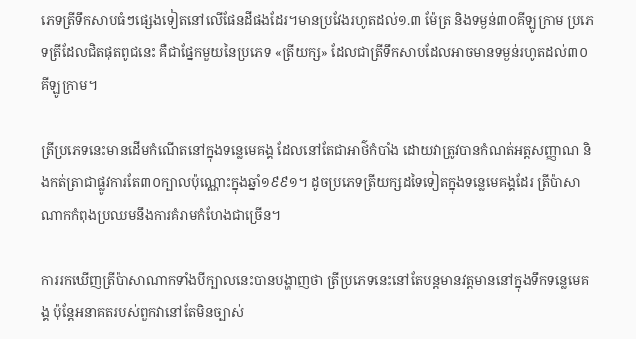ភេទត្រីទឹកសាបធំៗផ្សេងទៀតនៅលើផែនដីផងដែរ។មានប្រវែងរហូតដល់១.៣ ម៉ែត្រ និងទម្ងន់៣០គីឡូក្រាម ប្រភេទត្រីដែលជិតផុតពូជនេះ គឺជាផ្នែកមួយនៃប្រភេទ «ត្រីយក្ស» ដែលជាត្រីទឹកសាបដែលអាចមានទម្ងន់រហូតដល់៣០គីឡូក្រាម។

ត្រីប្រភេទនេះមានដើមកំណើតនៅក្នុងទន្លេមេគង្គ ដែលនៅតែជាអាថ៌កំបាំង ដោយវាត្រូវបានកំណត់អត្តសញ្ញាណ និងកត់ត្រាជាផ្លូវការតែ៣០ក្បាលប៉ុណ្ណោះក្នុងឆ្នាំ១៩៩១។ ដូចប្រភេទត្រីយក្សដទៃទៀតក្នុងទន្លេមេគង្គដែរ ត្រីប៉ាសាណាកកំពុងប្រឈមនឹងការគំរាមកំហែងជាច្រើន។

ការរកឃើញត្រីប៉ាសាណាកទាំងបីក្បាលនេះបានបង្ហាញថា ត្រីប្រភេទនេះនៅតែបន្តមានវត្តមាននៅក្នុងទឹកទន្លេមេគង្គ ប៉ុន្តែអនាគតរបស់ពួកវានៅតែមិនច្បាស់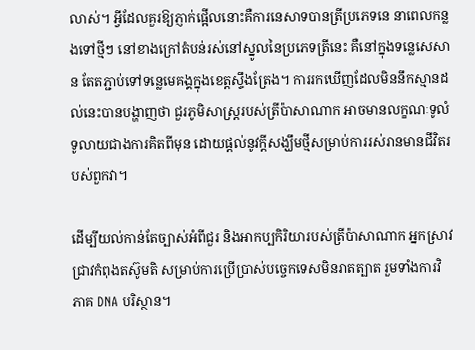លាស់។ អ្វីដែលគួរឱ្យភ្ញាក់ផ្អើលនោះគឺការនេសាទបានត្រីប្រភេទនេ នាពេលកន្លងទៅថ្មីៗ នៅខាងក្រៅតំបន់រស់នៅស្នូលនៃប្រភេទត្រីនេះ គឺនៅក្នុងទន្លេសេសាន តែតភ្ជាប់ទៅទន្លេមេគង្គក្នុងខេត្តស្ទឹងត្រែង។ ការរកឃើញដែលមិននឹកស្មានដល់នេះបានបង្ហាញថា ជួរភូមិសាស្រ្តរបស់ត្រីប៉ាសាណាក អាចមានលក្ខណៈទូលំទូលាយជាងការគិតពីមុន ដោយផ្តល់នូវក្តីសង្ឃឹមថ្មីសម្រាប់ការរស់រានមានជីវិតរបស់ពួកវា។

ដើម្បីយល់កាន់តែច្បាស់អំពីជួរ និងអាកប្បកិរិយារបស់ត្រីប៉ាសាណាក អ្នកស្រាវជ្រាវកំពុងតស៊ូមតិ សម្រាប់ការប្រើប្រាស់បច្ចេកទេសមិនរាតត្បាត រួមទាំងការវិភាគ DNA បរិស្ថាន។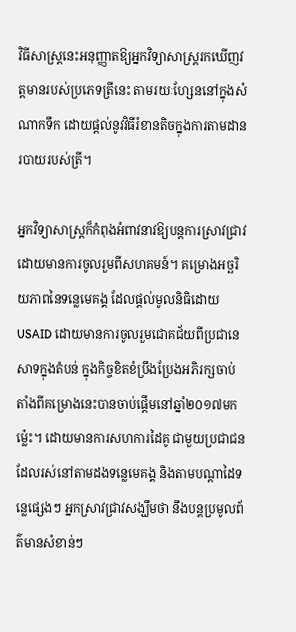វិធីសាស្រ្តនេះអនុញ្ញាតឱ្យអ្នកវិទ្យាសាស្ត្ររកឃើញវត្តមានរបស់ប្រភេទត្រីនេះ តាមរយៈហ្សែននៅក្នុងសំណាកទឹក ដោយផ្តល់នូវវិធីរំខានតិចក្នុងការតាមដានរបាយរបស់ត្រី។

អ្នកវិទ្យាសាស្ត្រក៏កំពុងអំពាវនាវឱ្យបន្តការស្រាវជ្រាវ ដោយមានការចូលរួមពីសហគមន៍។ គម្រោងអច្ឆរិយភាពនៃទន្លេមេគង្គ ដែលផ្តល់មូលនិធិដោយ USAID ដោយមានការចូលរួមជោគជ័យពីប្រជានេសាទក្នុងតំបន់ ក្នុងកិច្ចខិតខំប្រឹងប្រែងអភិរក្សចាប់តាំងពីគម្រោងនេះបានចាប់ផ្តើមនៅឆ្នាំ២០១៧មកម្ល៉េះ។ ដោយមានការសហការដៃគូ ជាមួយប្រជាជនដែលរស់នៅតាមដងទន្លេមេគង្គ និងតាមបណ្តាដៃទន្លេផ្សេងៗ អ្នកស្រាវជ្រាវសង្ឃឹមថា នឹងបន្តប្រមូលព័ត៌មានសំខាន់ៗ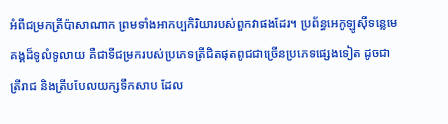អំពីជម្រកត្រីប៉ាសាណាក ព្រមទាំងអាកប្បកិរិយារបស់ពួកវាផងដែរ។ ប្រព័ន្ធអេកូឡូស៊ីទន្លេមេគង្គដ៏ទូលំទូលាយ គឺជាទីជម្រករបស់ប្រភេទត្រីជិតផុតពូជជាច្រើនប្រភេទផ្សេងទៀត ដូចជាត្រីរាជ និងត្រីបបែលយក្សទឹកសាប ដែល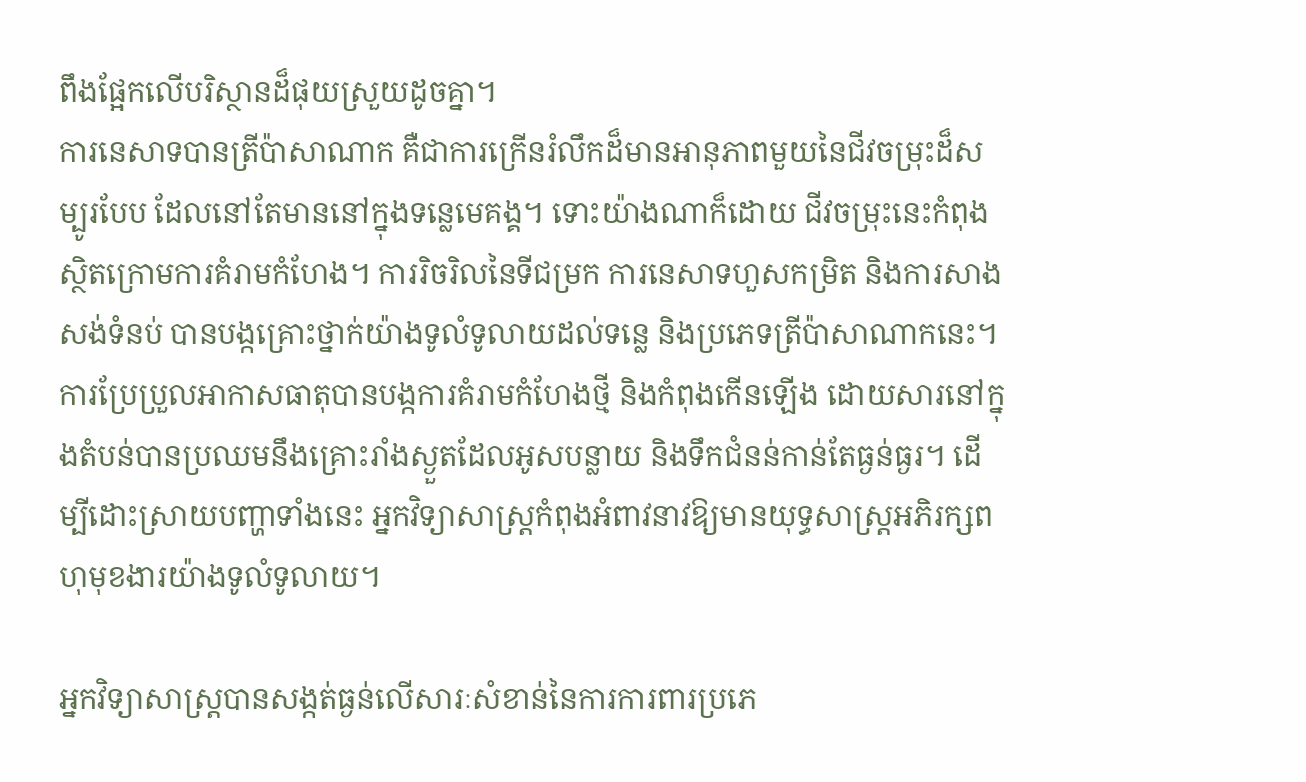ពឹងផ្អែកលើបរិស្ថានដ៏ផុយស្រួយដូចគ្នា។
ការនេសាទបានត្រីប៉ាសាណាក គឺជាការក្រើនរំលឹកដ៏មានអានុភាពមួយនៃជីវចម្រុះដ៏សម្បូរបែប ដែលនៅតែមាននៅក្នុងទន្លេមេគង្គ។ ទោះយ៉ាងណាក៏ដោយ ជីវចម្រុះនេះកំពុងស្ថិតក្រោមការគំរាមកំហែង។ ការរិចរិលនៃទីជម្រក ការនេសាទហួសកម្រិត និងការសាងសង់ទំនប់ បានបង្កគ្រោះថ្នាក់យ៉ាងទូលំទូលាយដល់ទន្លេ និងប្រភេទត្រីប៉ាសាណាកនេះ។ ការប្រែប្រួលអាកាសធាតុបានបង្កការគំរាមកំហែងថ្មី និងកំពុងកើនឡើង ដោយសារនៅក្នុងតំបន់បានប្រឈមនឹងគ្រោះរាំងស្ងួតដែលអូសបន្លាយ និងទឹកជំនន់កាន់តែធ្ងន់ធ្ងរ។ ដើម្បីដោះស្រាយបញ្ហាទាំងនេះ អ្នកវិទ្យាសាស្ត្រកំពុងអំពាវនាវឱ្យមានយុទ្ធសាស្ត្រអភិរក្សពហុមុខងារយ៉ាងទូលំទូលាយ។

អ្នកវិទ្យាសាស្ត្របានសង្កត់ធ្ងន់លើសារៈសំខាន់នៃការការពារប្រភេ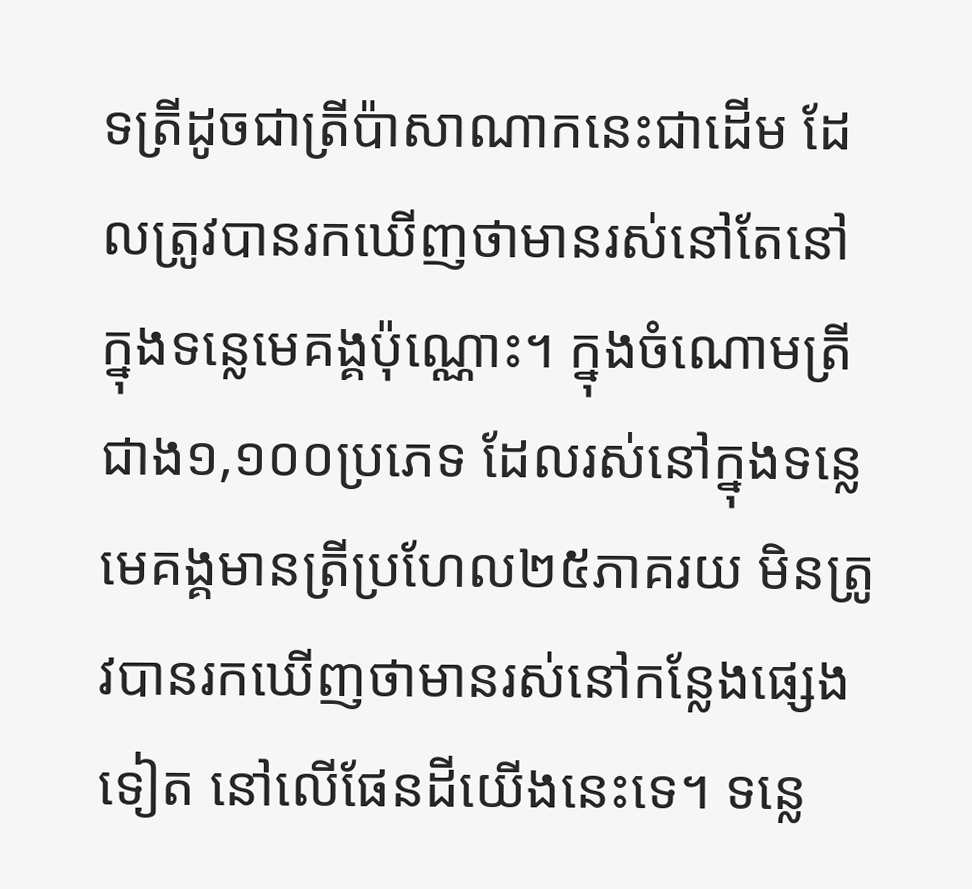ទត្រីដូចជាត្រីប៉ាសាណាកនេះជាដើម ដែលត្រូវបានរកឃើញថាមានរស់នៅតែនៅក្នុងទន្លេមេគង្គប៉ុណ្ណោះ។ ក្នុងចំណោមត្រីជាង១,១០០ប្រភេទ ដែលរស់នៅក្នុងទន្លេមេគង្គមានត្រីប្រហែល២៥ភាគរយ មិនត្រូវបានរកឃើញថាមានរស់នៅកន្លែងផ្សេងទៀត នៅលើផែនដីយើងនេះទេ។ ទន្លេ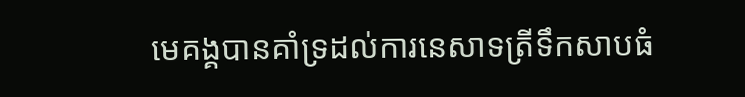មេគង្គបានគាំទ្រដល់ការនេសាទត្រីទឹកសាបធំ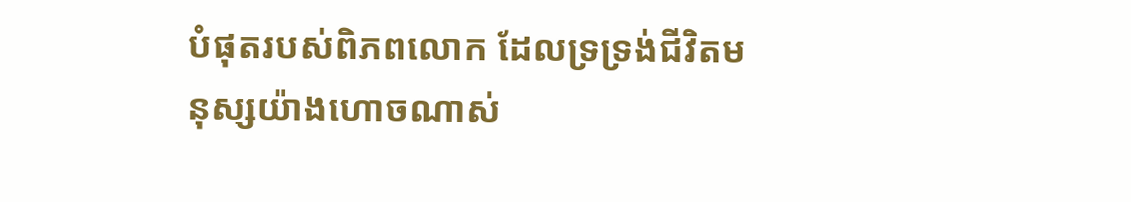បំផុតរបស់ពិភពលោក ដែលទ្រទ្រង់ជីវិតមនុស្សយ៉ាងហោចណាស់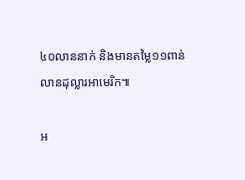៤០លាននាក់ និងមានតម្លៃ១១ពាន់លានដុល្លារអាមេរិក៕

អ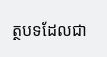ត្ថបទដែលជា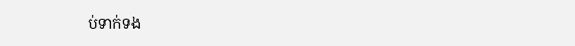ប់ទាក់ទង